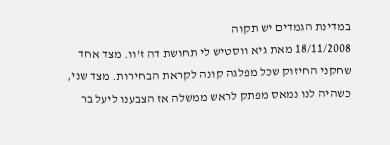במדינת הגמדים יש תקוה
18/11/2008 מאת גיא ווסטיש לי תחושת דה ז’וו. מצד אחד שחקני החיזוק שכל מפלגה קונה לקראת הבחירות. מצד שני, כשהיה לנו נמאס מפתק לראש ממשלה אז הצבענו ליעל בר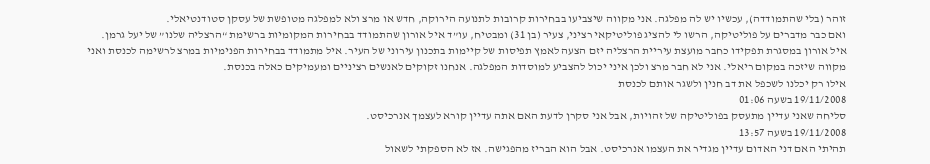זוהר (בלי שהתמודדה), עכשיו יש לה מפלגה. אני מקווה שיצביעו בבחירות קרובות לתנועה הירוקה, חדש או מרצ ולא למפלגה מטופשת של עסקן סטודנטיאלי.
ואם כבר מדברים על פוליטיקה, הרשו לי להציג פוליטיקאי רציני, צעיר (בן 31) ומבטיח, עו”ד איל אורון שהתמודד בבחירות המקומיות ברשימת “הרצליה שלנו” של יעל גרמן. איל אורון במסגרת תפקידו כחבר מועצת עיריית הרצליה יזם הצעה לאמץ תפיסות של קיימות בתכנון עירוני של העיר. איל מתמודד בבחירות הפנימיות במרצ לרשימה לכנסת ואני מקווה שיזכה במקום ריאלי. אני לא חבר מרצ ולכן איני יכול להצביע למוסדות המפלגה. אנחנו זקוקים לאנשים רציניים ומעמיקים כאלה בכנסת.
אילו רק יכלנו לשכפל את דב חנין ולשגר אותם לכנסת
19/11/2008 בשעה 01:06
סליחה שאני עדיין מתעסק בפוליטיקה של זהויות, אבל אני סקרן לדעת האם אתה עדיין קורא לעצמך אנרכיסט.
19/11/2008 בשעה 13:57
תהיתי האם דני האדום עדיין מגדיר את העצמו אנרכיסט. אבל הוא הבריז מהפגישה. אז לא הספקתי לשאול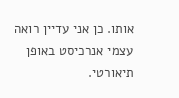אותו. כן אני עדיין רואה עצמי אנרכיסט באופן תיאורטי.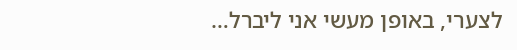לצערי, באופן מעשי אני ליברל…